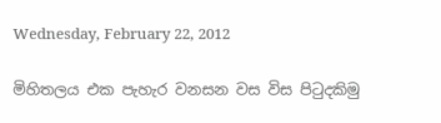Wednesday, February 22, 2012

මිහිතලය එක පැහැර වනසන වස විස පිටුදකිමු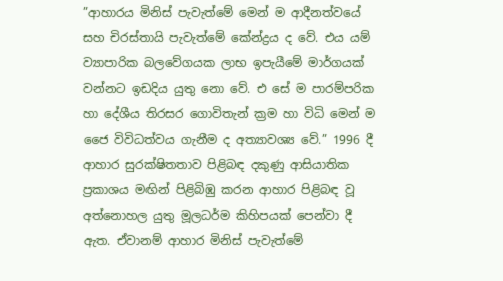”ආහාරය මිනිස් පැවැත්මේ මෙන් ම ආදීනත්වයේ සහ චිරස්තායි පැවැත්මේ කේන්ද්‍රය ද වේ. එය යම් ව්‍යාපාරික බලවේගයක ලාභ ඉපැයීමේ මාර්ගයක් වන්නට ඉඩදිය යුතු නො වේ. එ සේ ම පාරම්පරික හා දේශීය තිරසර ගොවිතැන් ක්‍රම හා විධි මෙන් ම ජෛ විවිධත්වය ගැනීම ද අත්‍යාවශ්‍ය වේ.” 1996 දී ආහාර සුරක්ෂිතතාව පිළිබඳ දකුණු ආසියාතික ප්‍රකාශය මඟින් පිළිබිඹු කරන ආහාර පිළිබඳ වූ අත්නොහල යුතු මූලධර්ම කිහිපයක් පෙන්වා දී ඇත. ඒවානම් ආහාර මිනිස් පැවැත්මේ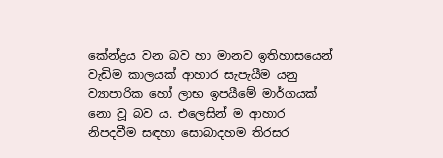කේන්ද්‍රය වන බව හා මානව ඉතිහාසයෙන් වැඩිම කාලයක් ආහාර සැපැයීම යනු ව්‍යාපාරික හෝ ලාභ ඉපයීමේ මාර්ගයක් නො වූ බව ය. එලෙසින් ම ආහාර නිපදවීම සඳහා සොබාදහම තිරසර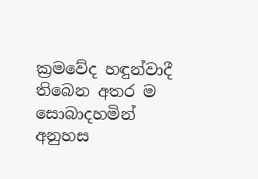ක්‍රමවේද හඳුන්වාදී තිබෙන අතර ම සොබාදහමින් අනුහස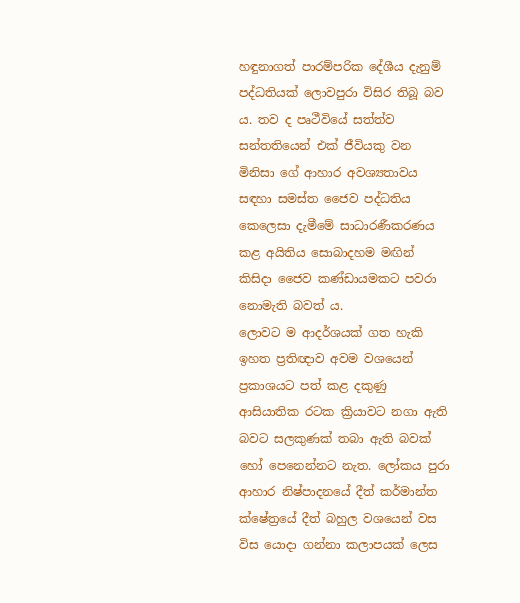හඳුනාගත් පාරම්පරික දේශීය දැනුම් පද්ධතියක් ලොවපුරා විසිර තිබූ බව ය. තව ද පෘථීවියේ සත්ත්ව සන්තතියෙන් එක් ජීවියකු වන මිනිසා ගේ ආහාර අවශ්‍යතාවය සඳහා සමස්ත ජෛව පද්ධතිය කෙලෙසා දැමීමේ සාධාරණීකරණය කළ අයිතිය සොබාදහම මඟින් කිසිදා ජෛව කණ්ඩායමකට පවරා නොමැති බවත් ය.
ලොවට ම ආදර්ශයක් ගත හැකි ඉහත ප්‍රතිඥාව අවම වශයෙන් ප්‍රකාශයට පත් කළ දකුණු ආසියාතික රටක ක්‍රියාවට නගා ඇති බවට සලකුණක් තබා ඇති බවක් හෝ පෙනෙන්නට නැත. ලෝකය පුරා ආහාර නිෂ්පාදනයේ දීත් කර්මාන්ත ක්ෂේත්‍රයේ දීත් බහුල වශයෙන් වස විස යොදා ගන්නා කලාපයක් ලෙස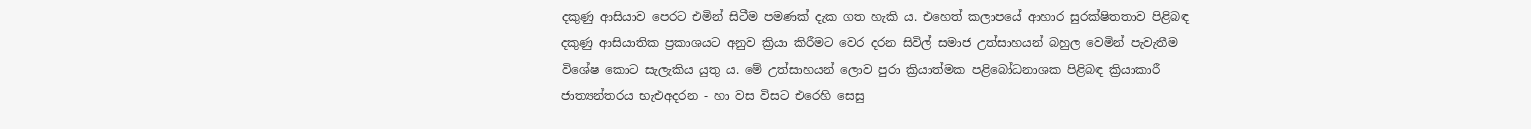දකුණු ආසියාව පෙරට එමින් සිටීම පමණක් දැක ගත හැකි ය. එහෙත් කලාපයේ ආහාර සුරක්ෂිතතාව පිළිබඳ දකුණු ආසියාතික ප්‍රකාශයට අනුව ක්‍රියා කිරීමට වෙර දරන සිවිල් සමාජ උත්සාහයන් බහුල වෙමින් පැවැතීම විශේෂ කොට සැලැකිය යුතු ය. මේ උත්සාහයන් ලොව පුරා ක්‍රියාත්මක පළිබෝධනාශක පිළිබඳ ක්‍රියාකාරී ජාත්‍යන්තරය භැඑඅදරන - හා වස විසට එරෙහි සෙසු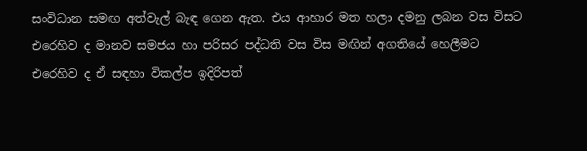සංවිධාන සමඟ අත්වැල් බැඳ ගෙන ඇත. එය ආහාර මත හලා දමනු ලබන වස විසට එරෙහිව ද මානව සමජය හා පරිසර පද්ධති වස විස මඟින් අගතියේ හෙලීමට එරෙහිව ද ඒ සඳහා විකල්ප ඉදිරිපත්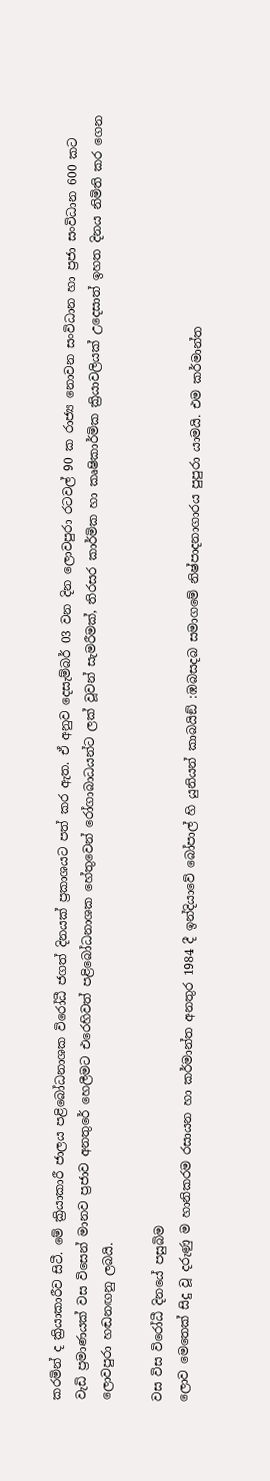කරමින් ද ක්‍රියාකාරීව සිටී. මේ ක්‍රියාකාරී ජාලය පළිබෝධනාශක විරෝධී ජගත් දිනයක් ප්‍රකාශයට පත් කර ඇත. ඒ අනුව දෙසැම්බර් 03 වන දින ලොවපුරා රටවල් 90 ක රාජ්‍ය නොවන සංවිධාන හා ප්‍රජා සංවිධාන 600 කට වැඩි ප්‍රමාණයක් වස විසෙන් මානව ප්‍රජාව අනතුරේ හෙලීමට එරෙහිවත් පළිබෝධනාශක හේතුවෙන් රෝගාබාධයන්ට ලක් වූවන් සැමරීමක්, තිරසර කාර්මික හා කෘෂිකාර්මික ක්‍රියාවලියක් උදෙසාත් ඉහත දිනය නිමිති කර ගෙන ලොවපුරා හඬනඟනු ලබයි.

වස විස විරෝධී දිනයේ පසුබිම
ලොව මෙතෙක් සිදු වූ දරුණු ම හානිකරම රසායන හා කර්මාන්ත අනතුර 1984 දී ඉන්දියාවේ බෝපාල් හි යුනියන් කාබයිඞ් :ඹබසදබ සමාගමේ නිෂ්පාදනාගාරය පුපුරා යාමයි. එම කර්මාන්ත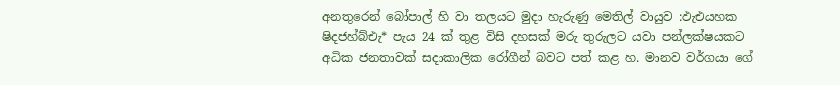අනතුරෙන් බෝපාල් හි වා තලයට මුදා හැරුණු මෙතිල් වායුව :ඵැඑයහක ෂිදජහ්බ්එැ* පැය 24 ක් තුළ විසි දහසක් මරු තුරුලට යවා පන්ලක්ෂයකට අධික ජනතාවක් සදාකාලික රෝගීන් බවට පත් කළ හ. මානව වර්ගයා ගේ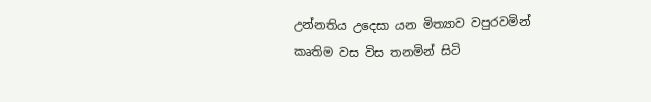උන්නතිය උදෙසා යන මිත්‍යාව වපුරවමින් කෘතිම වස විස තනමින් සිටි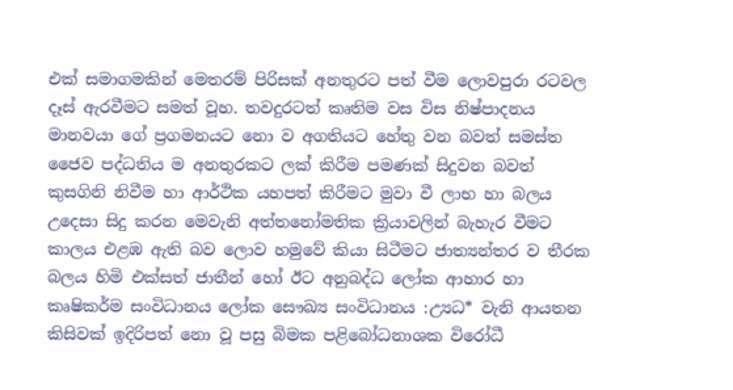එක් සමාගමකින් මෙතරම් පිරිසක් අනතුරට පත් වීම ලොවපුරා රටවල දෑස් ඇරවීමට සමත් වූහ. තවදුරටත් කෘතිම වස විස නිෂ්පාදනය මානවයා ගේ ප්‍රගමනයට නො ව අගතියට හේතු වන බවත් සමස්ත ජෛව පද්ධතිය ම අනතුරකට ලක් කිරීම පමණක් සිදුවන බවත් කුසගිනි නිවීම හා ආර්ථික යහපත් කිරීමට මුවා වී ලාභ හා බලය උදෙසා සිදු කරන මෙවැනි අත්තනෝමතික ක්‍රියාවලින් බැහැර වීමට කාලය එළඹ ඇති බව ලොව හමුවේ කියා සිටීමට ජාත්‍යන්තර ව තීරක බලය හිමි එක්සත් ජාතීන් හෝ ඊට අනුබද්ධ ලෝක ආහාර හා කෘෂිකර්ම සංවිධානය ලෝක සෞඛ්‍ය සංවිධානය :උ්‍යධ* වැනි ආයතන කිසිවක් ඉදිරිපත් නො වූ පසු බිමක පළිබෝධනාශක විරෝධී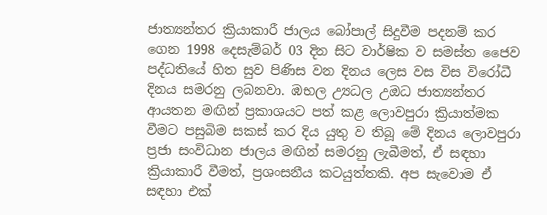ජාත්‍යන්තර ක්‍රියාකාරී ජාලය බෝපාල් සිදුවීම පදනම් කර ගෙන 1998 දෙසැම්බර් 03 දින සිට වාර්ෂික ව සමස්ත ජෛව පද්ධතියේ හිත සුව පිණිස වන දිනය ලෙස වස විස විරෝධී දිනය සමරනු ලබනවා. ඹභල උ්‍යධල උඔධ ජාත්‍යන්තර ආයතන මඟින් ප්‍රකාශයට පත් කළ ලොවපුරා ක්‍රියාත්මක වීමට පසුබිම සකස් කර දිය යුතු ව තිබූ මේ දිනය ලොවපුරා ප්‍රජා සංවිධාන ජාලය මඟින් සමරනු ලැබීමත්, ඒ සඳහා ක්‍රියාකාරී වීමත්, ප්‍රශංසනීය කටයුත්තකි. අප සැවොම ඒ සඳහා එක්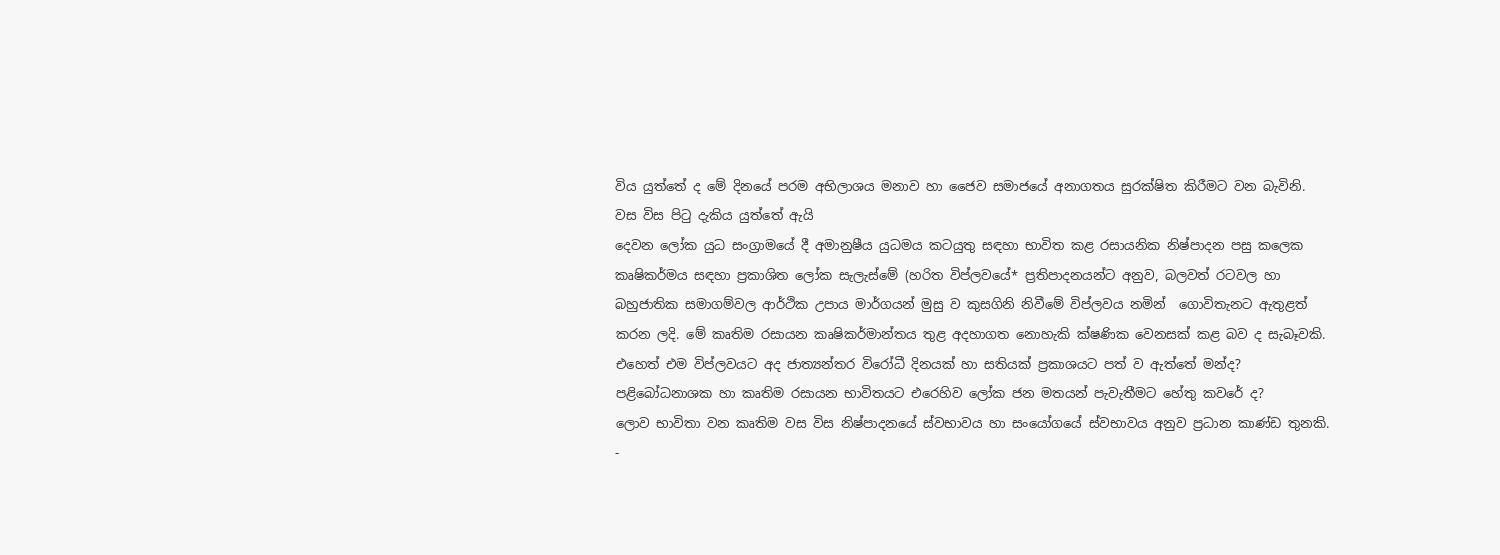විය යුත්තේ ද මේ දිනයේ පරම අභිලාශය මනාව හා ජෛව සමාජයේ අනාගතය සුරක්ෂිත කිරීමට වන බැවිනි.
වස විස පිටු දැකිය යුත්තේ ඇයි
දෙවන ලෝක යුධ සංග්‍රාමයේ දී අමානුෂීය යුධමය කටයුතු සඳහා භාවිත කළ රසායනික නිෂ්පාදන පසු කලෙක කෘෂිකර්මය සඳහා ප්‍රකාශිත ලෝක සැලැස්මේ (හරිත විප්ලවයේ* ප්‍රතිපාදනයන්ට අනුව, බලවත් රටවල හා බහුජාතික සමාගම්වල ආර්ථික උපාය මාර්ගයන් මුසු ව කුසගිනි නිවීමේ විප්ලවය නමින්  ගොවිතැනට ඇතුළත් කරන ලදි. මේ කෘතිම රසායන කෘෂිකර්මාන්තය තුළ අදහාගත නොහැකි ක්ෂණික වෙනසක් කළ බව ද සැබෑවකි. එහෙත් එම විප්ලවයට අද ජාත්‍යන්තර විරෝධී දිනයක් හා සතියක් ප්‍රකාශයට පත් ව ඇත්තේ මන්ද? පළිබෝධනාශක හා කෘතිම රසායන භාවිතයට එරෙහිව ලෝක ජන මතයන් පැවැතීමට හේතු කවරේ ද?
ලොව භාවිතා වන කෘතිම වස විස නිෂ්පාදනයේ ස්වභාවය හා සංයෝගයේ ස්වභාවය අනුව ප්‍රධාන කාණ්ඩ තුනකි.
-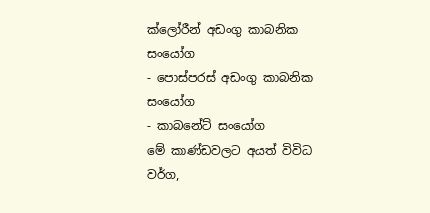ක්ලෝරීන් අඩංගු කාබනික සංයෝග
- පොස්පරස් අඩංගු කාබනික සංයෝග
- කාබනේට් සංයෝග
මේ කාණ්ඩවලට අයත් විවිධ වර්ග,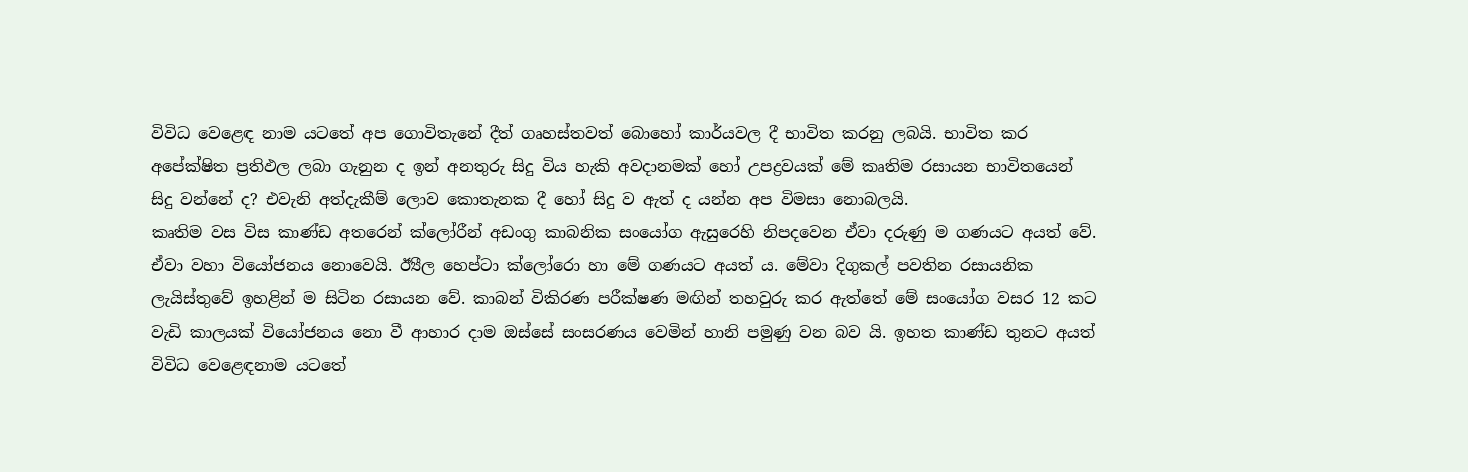විවිධ වෙළෙඳ නාම යටතේ අප ගොවිතැනේ දීත් ගෘහස්තවත් බොහෝ කාර්යවල දී භාවිත කරනු ලබයි. භාවිත කර අපේක්ෂිත ප්‍රතිඵල ලබා ගැනුන ද ඉන් අනතුරු සිදු විය හැකි අවදානමක් හෝ උපද්‍රවයක් මේ කෘතිම රසායන භාවිතයෙන් සිදු වන්නේ ද? එවැනි අත්දැකීම් ලොව කොතැනක දී හෝ සිදු ව ඇත් ද යන්න අප විමසා නොබලයි.
කෘතිම වස විස කාණ්ඩ අතරෙන් ක්ලෝරීන් අඩංගු කාබනික සංයෝග ඇසුරෙහි නිපදවෙන ඒවා දරුණු ම ගණයට අයත් වේ. ඒවා වහා වියෝජනය නොවෙයි. ඊ්‍යීල හෙප්ටා ක්ලෝරො හා මේ ගණයට අයත් ය. මේවා දිගුකල් පවතින රසායනික ලැයිස්තුවේ ඉහළින් ම සිටින රසායන වේ. කාබන් විකිරණ පරීක්ෂණ මඟින් තහවුරු කර ඇත්තේ මේ සංයෝග වසර 12 කට වැඩි කාලයක් වියෝජනය නො වී ආහාර දාම ඔස්සේ සංසරණය වෙමින් හානි පමුණු වන බව යි. ඉහත කාණ්ඩ තුනට අයත් විවිධ වෙළෙඳනාම යටතේ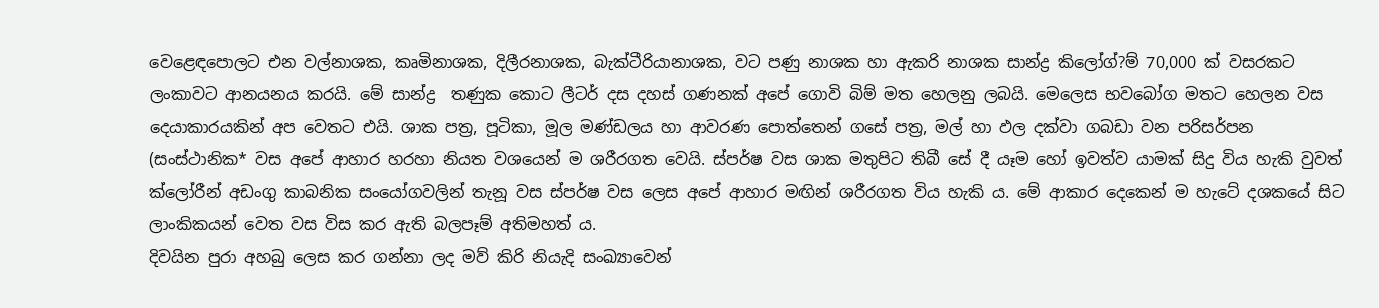වෙළෙඳපොලට එන වල්නාශක, කෘමිනාශක, දිලීරනාශක, බැක්ටීරියානාශක, වට පණු නාශක හා ඇකරි නාශක සාන්ද්‍ර කිලෝග්?ම් 70,000 ක් වසරකට ලංකාවට ආනයනය කරයි. මේ සාන්ද්‍ර  තණුක කොට ලීටර් දස දහස් ගණනක් අපේ ගොවි බිම් මත හෙලනු ලබයි. මෙලෙස භවබෝග මතට හෙලන වස දෙයාකාරයකින් අප වෙතට එයි. ශාක පත්‍ර, පූටිකා, මූල මණ්ඩලය හා ආවරණ පොත්තෙන් ගසේ පත්‍ර, මල් හා ඵල දක්වා ගබඩා වන පරිසර්පන (සංස්ථානික* වස අපේ ආහාර හරහා නියත වශයෙන් ම ශරීරගත වෙයි. ස්පර්ෂ වස ශාක මතුපිට තිබී සේ දී යෑම හෝ ඉවත්ව යාමක් සිදු විය හැකි වුවත් ක්ලෝරීන් අඩංගු කාබනික සංයෝගවලින් තැනූ වස ස්පර්ෂ වස ලෙස අපේ ආහාර මඟින් ශරීරගත විය හැකි ය. මේ ආකාර දෙකෙන් ම හැටේ දශකයේ සිට ලාංකිකයන් වෙත වස විස කර ඇති බලපෑම් අතිමහත් ය.
දිවයින පුරා අහබු ලෙස කර ගන්නා ලද මව් කිරි නියැදි සංඛ්‍යාවෙන්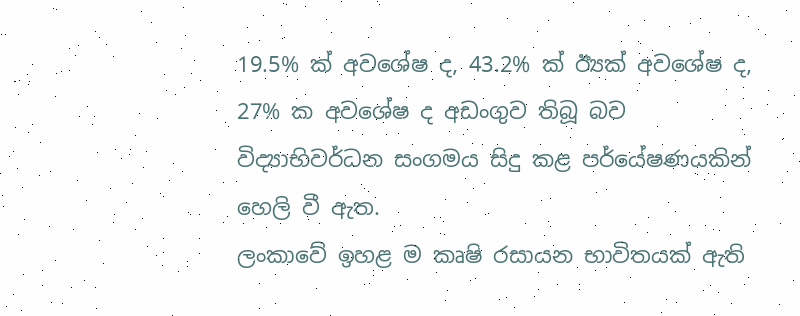19.5% ක් අවශේෂ ද, 43.2% ක් ඊ්‍යක්‍ අවශේෂ ද, 27% ක අවශේෂ ද අඩංගුව තිබූ බව විද්‍යාභිවර්ධන සංගමය සිදු කළ පර්යේෂණයකින් හෙලි වී ඇත.
ලංකාවේ ඉහළ ම කෘෂි රසායන භාවිතයක් ඇති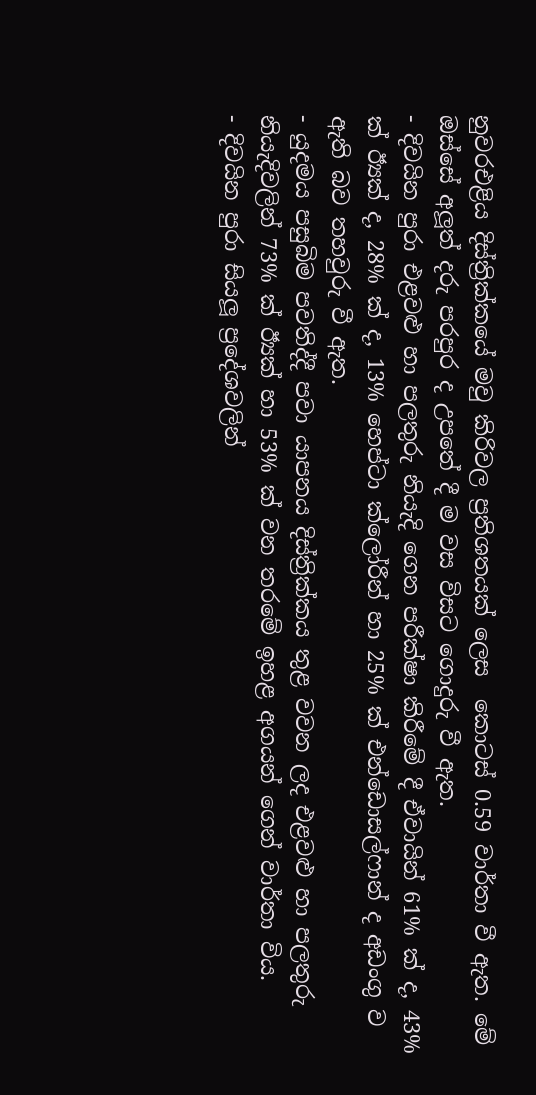නුවරඑළිය දිස්ත්‍රික්කයේ මවු කිරිවල ප්‍රතිශතයක් ලෙස  කොටස් 0.59 වාර්තා වී ඇත. මේ ඔස්සේ අලූත් දරු පරපුර ද උපතේ දී ම වස විසට ගොදුරු වී ඇත.
- දිවයින පුරා එළවළු හා පලතුරු නියැදි ගෙන පරීක්ෂා කිරීමේ දී ඒවායින් 61% ක් ද, 43% ක් ඊ්‍යක්‍ ද, 28% ක් ද, 13% හෙප්ටා ක්ලෝරීන් හා 25% ක් එන්ඩොසල්ෆාන් ද අඩංගු ව ඇති බව තහවුරු වී ඇත.
- යුදමය පසුබිම පවතිද්දී පවා යාපනය දිස්ත්‍රික්කය තුළ වවන ලද එළවළු හා පලතුරු නියැදිවලින් 73% ක් ඊ්‍යක්‍ හා 53% ක් වන තරමේ ඉහළ අගයන් ගෙන් වාර්තා විය.
- දිවයින පුරා සියලූ ප්‍රදේශවලින්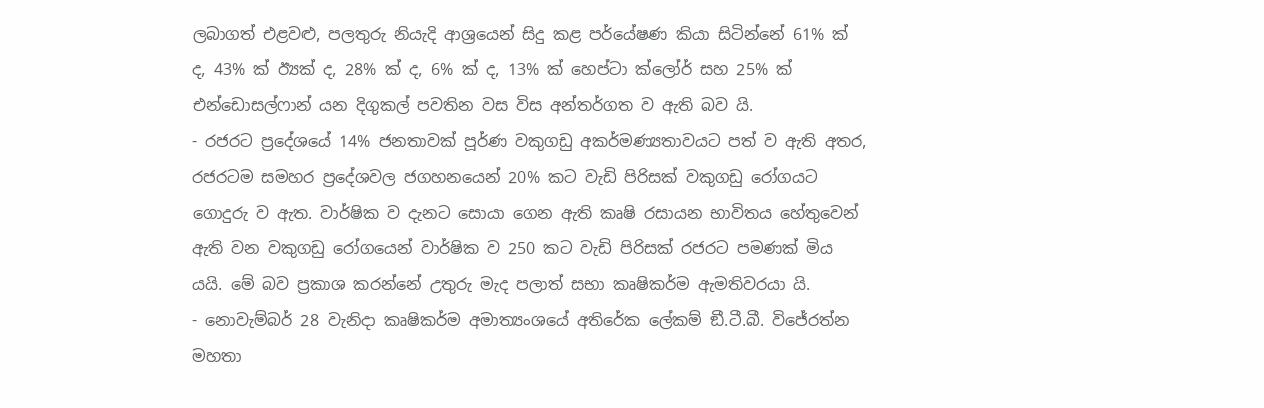ලබාගත් එළවළු, පලතුරු නියැදි ආශ්‍රයෙන් සිදු කළ පර්යේෂණ කියා සිටින්නේ 61% ක් ද, 43% ක් ඊ්‍යක්‍ ද, 28% ක් ද, 6% ක් ද, 13% ක් හෙප්ටා ක්ලෝර් සහ 25% ක් එන්ඩොසල්ෆාන් යන දිගුකල් පවතින වස විස අන්තර්ගත ව ඇති බව යි.
- රජරට ප්‍රදේශයේ 14% ජනතාවක් පූර්ණ වකුගඩු අකර්මණ්‍යතාවයට පත් ව ඇති අතර, රජරටම සමහර ප්‍රදේශවල ජගහනයෙන් 20% කට වැඩි පිරිසක් වකුගඩු රෝගයට ගොදුරු ව ඇත. වාර්ෂික ව දැනට සොයා ගෙන ඇති කෘෂි රසායන භාවිතය හේතුවෙන් ඇති වන වකුගඩු රෝගයෙන් වාර්ෂික ව 250 කට වැඩි පිරිසක් රජරට පමණක් මිය යයි. මේ බව ප්‍රකාශ කරන්නේ උතුරු මැද පලාත් සභා කෘෂිකර්ම ඇමතිවරයා යි.
- නොවැම්බර් 28 වැනිදා කෘෂිකර්ම අමාත්‍යංශයේ අතිරේක ලේකම් ඞී.ටී.බී. විජේරත්න මහතා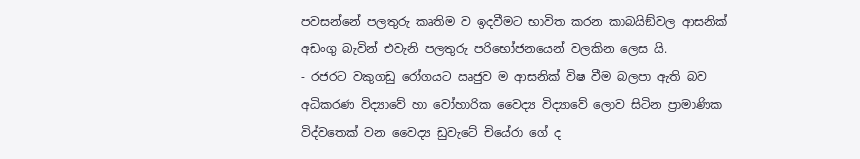පවසන්නේ පලතුරු කෘතිම ව ඉදවීමට භාවිත කරන කාබයිඞ්වල ආසනික් අඩංගු බැවින් එවැනි පලතුරු පරිභෝජනයෙන් වලකින ලෙස යි.
- රජරට වකුගඩු රෝගයට ඍජුව ම ආසනික් විෂ වීම බලපා ඇති බව අධිකරණ විද්‍යාවේ හා වෝහාරික වෛද්‍ය විද්‍යාවේ ලොව සිටින ප්‍රාමාණික විද්වතෙක් වන වෛද්‍ය ඩුවැටේ චියේරා ගේ ද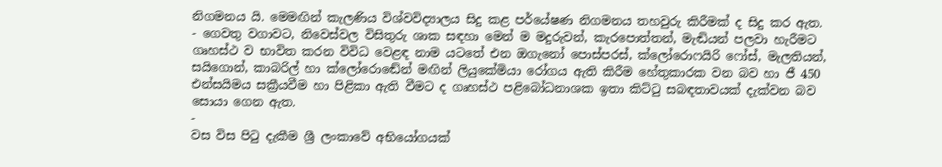නිගමනය යි. මෙමඟින් කැලණිය විශ්වවිද්‍යාලය සිදු කළ පර්යේෂණ නිගමනය තහවුරු කිරීමක් ද සිදු කර ඇත.
- ගෙවතු වගාවට, නිවෙස්වල විසිතුරු ශාක සඳහා මෙන් ම මදුරුවන්, කැරපොත්තන්, මැඬියන් පලවා හැරීමට ගෘහස්ථ ව භාවිත කරන විවිධ වෙළඳ නාම යටතේ එන ඔගැනෝ පොස්පරස්, ක්ලෝරොෆයිරි ෆෝස්, මැලතියන්, සයිගොන්, කාබරිල් හා ක්ලෝරොඬේන් මඟින් ලියුකේමියා රෝගය ඇති කිරීම හේතුකාරක වන බව හා ජී 450 එන්සයිමය සක්‍රීයවීම හා පිළිකා ඇති වීමට ද ගෘහස්ථ පළිබෝධනාශක ඉතා කිට්ටු සබඳතාවයක් දැක්වන බව සොයා ගෙන ඇත.
-
වස විස පිටු දැකීම ශ්‍රී ලංකාවේ අභියෝගයක්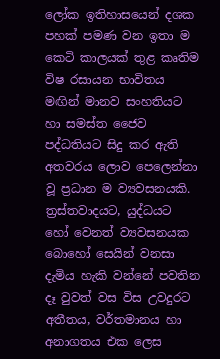ලෝක ඉතිහාසයෙන් දශක පහක් පමණ වන ඉතා ම කෙටි කාලයක් තුළ කෘතිම විෂ රසායන භාවිතය මඟින් මානව සංහතියට හා සමස්ත ජෛව පද්ධතියට සිදු කර ඇති අතවරය ලොව පෙලෙන්නා වූ ප්‍රධාන ම ව්‍යවසනයකි. ත්‍රස්තවාදයට, යුද්ධයට හෝ වෙනත් ව්‍යවසනයක බොහෝ සෙයින් වනසා දැමිය හැකි වන්නේ පවතින දෑ වුවත් වස විස උවදුරට අතීතය, වර්තමානය හා අනාගතය එක ලෙස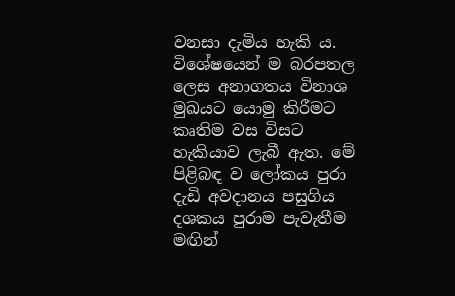වනසා දැමිය හැකි ය. විශේෂයෙන් ම බරපතල ලෙස අනාගතය විනාශ මුඛයට යොමු කිරීමට කෘතිම වස විසට හැකියාව ලැබී ඇත. මේ පිළිබඳ ව ලෝකය පුරා දැඩි අවදානය පසුගිය දශකය පුරාම පැවැතීම මඟින්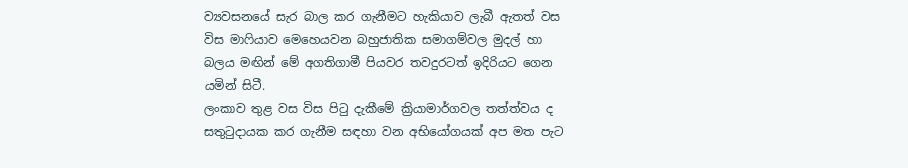ව්‍යවසනයේ සැර බාල කර ගැනීමට හැකියාව ලැබී ඇතත් වස විස මාෆියාව මෙහෙයවන බහුජාතික සමාගම්වල මුදල් හා බලය මඟින් මේ අගතිගාමී පියවර තවදුරටත් ඉදිරියට ගෙන යමින් සිටී.
ලංකාව තුළ වස විස පිටු දැකීමේ ක්‍රියාමාර්ගවල තත්ත්වය ද සතුටුදායක කර ගැනීම සඳහා වන අභියෝගයක් අප මත පැට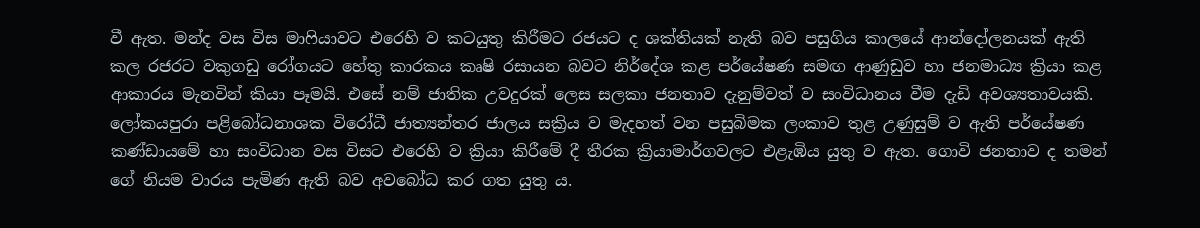වී ඇත. මන්ද වස විස මාෆියාවට එරෙහි ව කටයුතු කිරීමට රජයට ද ශක්තියක් නැති බව පසුගිය කාලයේ ආන්දෝලනයක් ඇති කල රජරට වකුගඩු රෝගයට හේතු කාරකය කෘෂි රසායන බවට නිර්දේශ කළ පර්යේෂණ සමඟ ආණුඩුව හා ජනමාධ්‍ය ක්‍රියා කළ ආකාරය මැනවින් කියා පෑමයි. එසේ නම් ජාතික උවදුරක් ලෙස සලකා ජනතාව දැනුම්වත් ව සංවිධානය වීම දැඩි අවශ්‍යතාවයකි. ලෝකයපුරා පළිබෝධනාශක විරෝධී ජාත්‍යන්තර ජාලය සක්‍රිය ව මැදහත් වන පසුබිමක ලංකාව තුළ උණුසුම් ව ඇති පර්යේෂණ කණ්ඩායමේ හා සංවිධාන වස විසට එරෙහි ව ක්‍රියා කිරීමේ දී තීරක ක්‍රියාමාර්ගවලට එළැඹිය යුතු ව ඇත. ගොවි ජනතාව ද තමන් ගේ නියම වාරය පැමිණ ඇති බව අවබෝධ කර ගත යුතු ය.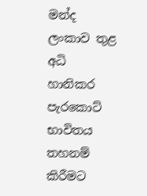මන්ද ලංකාව තුළ අධි හානිකර පැරකොට් භාවිතය තහනම් කිරීමට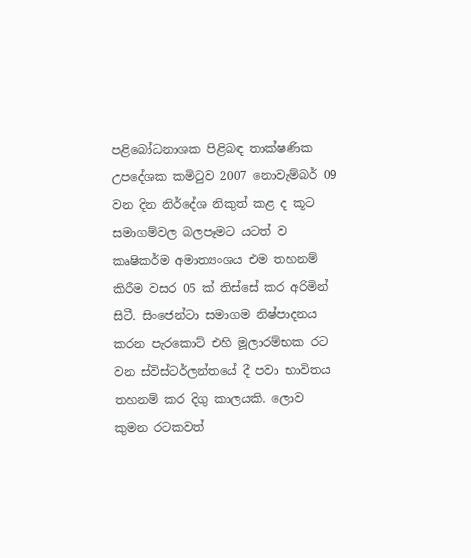පළිබෝධනාශක පිළිබඳ තාක්ෂණික උපදේශක කමිටුව 2007 නොවැම්බර් 09 වන දින නිර්දේශ නිකුත් කළ ද කූට සමාගම්වල බලපෑමට යටත් ව කෘෂිකර්ම අමාත්‍යංශය එම තහනම් කිරීම වසර 05 ක් තිස්සේ කර අරිමින් සිටී. සිංජෙන්ටා සමාගම නිෂ්පාදනය කරන පැරකොට් එහි මූලාරම්භක රට වන ස්විස්ටර්ලන්තයේ දී පවා භාවිතය තහනම් කර දිගු කාලයකි. ලොව කුමන රටකවත්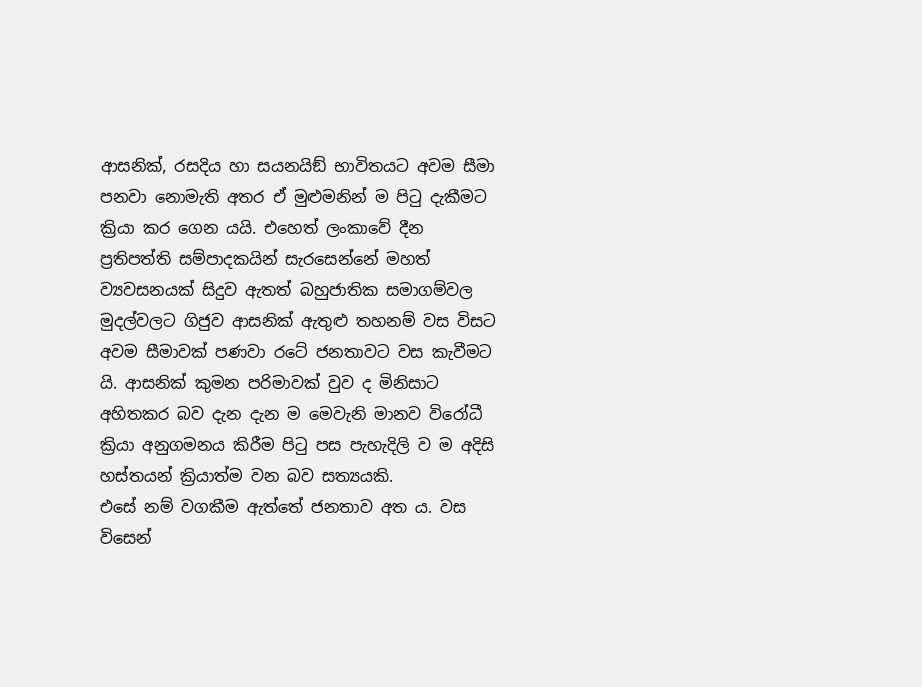ආසනික්, රසදිය හා සයනයිඞ් භාවිතයට අවම සීමා පනවා නොමැති අතර ඒ මුළුමනින් ම පිටු දැකීමට ක්‍රියා කර ගෙන යයි. එහෙත් ලංකාවේ දීන ප්‍රතිපත්ති සම්පාදකයින් සැරසෙන්නේ මහත් ව්‍යවසනයක් සිදුව ඇතත් බහුජාතික සමාගම්වල මුදල්වලට ගිජුව ආසනික් ඇතුළු තහනම් වස විසට අවම සීමාවක් පණවා රටේ ජනතාවට වස කැවීමට යි. ආසනික් කුමන පරිමාවක් වුව ද මිනිසාට අහිතකර බව දැන දැන ම මෙවැනි මානව විරෝධී ක්‍රියා අනුගමනය කිරීම පිටු පස පැහැදිලි ව ම අදිසි හස්තයන් ක්‍රියාත්ම වන බව සත්‍යයකි.
එසේ නම් වගකීම ඇත්තේ ජනතාව අත ය. වස විසෙන්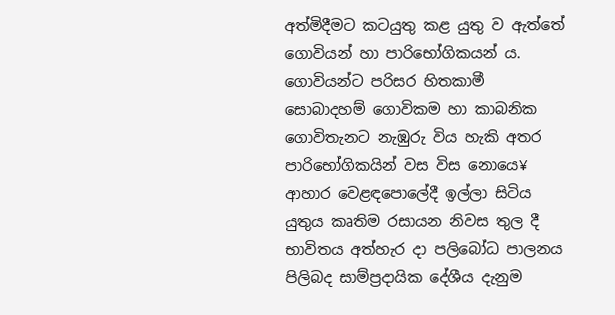අත්මිදීමට කටයුතු කළ යුතු ව ඇත්තේ ගොවියන් හා පාරිභෝගිකයන් ය. ගොවියන්ට පරිසර හිතකාමී සොබාදහම් ගොවිකම හා කාබනික ගොවිතැනට නැඹුරු විය හැකි අතර පාරිභෝගිකයින් වස විස නොයෙ¥ ආහාර වෙළඳපොලේදී ඉල්ලා සිටිය යුතුය කෘතිම රසායන නිවස තුල දී භාවිතය අත්හැර දා පලිබෝධ පාලනය පිලිබද සාම්ප්‍රදායික දේශීය දැනුම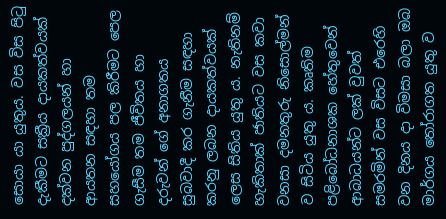සොයා යා යුතුය. වස විස පිටු දැකීමට සක්‍රීය දායකත්වයක් දක්වන පුද්ගලයන් හා ආයතන සඳහා තම සහයෝගය පල කිරීමට පෙල ගැසීම තම ජීවිතය හා දරුවන් ගේ අනාගතය සුබවාදී කර ගැනීම සඳහා කරනු ලබන දායකත්වයක් ලෙස සිතිය යුතු ය. නැතිනම් හැකිතාක් ජාතියට වස කවා වනසා දමනතුරු නිසොල්මන් ව සිටිය යුතු ය. කෘතිම පළිබෝධනාශක හේතුවෙන් ආබාධයන්ට ලක් වුවත් සමරමින් වස විසට එරෙහි වන දිනය දා විමසා බලා ඔබ මාර්ගය තෝරාගත යුතු ව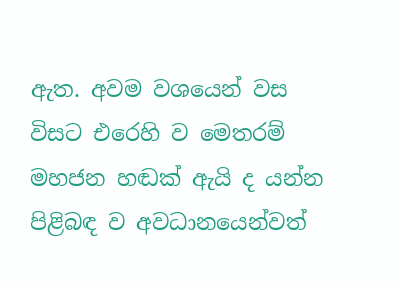ඇත. අවම වශයෙන් වස විසට එරෙහි ව මෙතරම් මහජන හඬක් ඇයි ද යන්න පිළිබඳ ව අවධානයෙන්වත්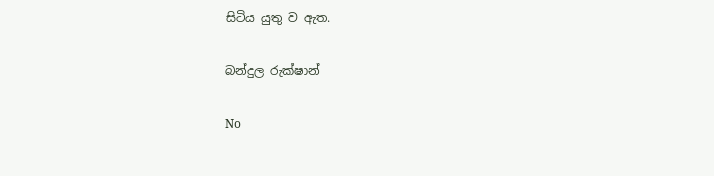සිටිය යුතු ව ඇත.

බන්දුල රුක්ෂාන්

No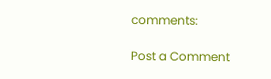comments:

Post a Comment